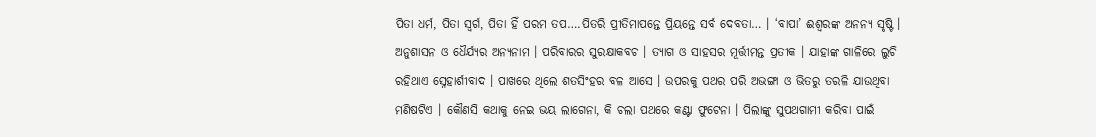ପିତା ଧର୍ମ, ପିତା ସ୍ବର୍ଗ, ପିତା ହିଁ ପରମ ତପ….ପିତରି ପ୍ରୀତିମାପନ୍ତେ ପ୍ରିୟନ୍ତେ ସର୍ବ ଦେବତା… । ‘ବାପା’ ଈଶ୍ବରଙ୍କ ଅନନ୍ୟ ସୃଷ୍ଟି । ଅନୁଶାସନ ଓ ଧୈର୍ଯ୍ୟର ଅନ୍ୟନାମ । ପରିବାରର ସୁରକ୍ଷାକବଚ । ତ୍ୟାଗ ଓ ସାହସର ମୂର୍ତ୍ତୀମନ୍ତ ପ୍ରତୀକ । ଯାହାଙ୍କ ଗାଳିରେ ଲୁଚି ରହିଥାଏ ସ୍ନେହାର୍ଶୀବାଦ । ପାଖରେ ଥିଲେ ଶତସିଂହର ବଳ ଆସେ । ଉପରକୁ ପଥର ପରି ଅଭଙ୍ଗା ଓ ଭିତରୁ ତରଳି ଯାଉଥିବା ମଣିଷଟିଏ । କୌଣସି କଥାକୁ ନେଇ ଭୟ ଲାଗେନା, କି ଚଲା ପଥରେ କଣ୍ଟା ଫୁଟେନା । ପିଲାଙ୍କୁ ସୁପଥଗାମୀ କରିବା ପାଇଁ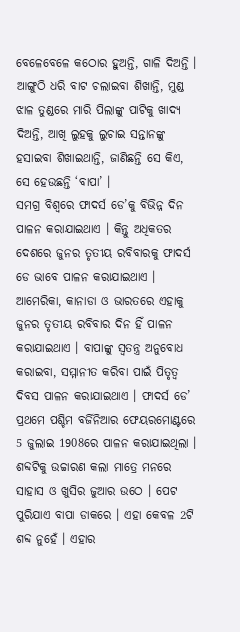ବେଳେବେଳେ କଠୋର ହୁଅନ୍ତି, ଗାଳି ଦିଅନ୍ତି । ଆଙ୍ଗୁଠି ଧରି ବାଟ ଚଲାଇବା ଶିଖାନ୍ତି, ମୁଣ୍ଡ ଝାଳ ତୁଣ୍ଡରେ ମାରି ପିଲାଙ୍କୁ ପାଟିକୁ ଖାଦ୍ୟ ଦିଅନ୍ତି, ଆଖି ଲୁହକୁ ଲୁଚାଇ ସନ୍ତାନଙ୍କୁ ହସାଇବା ଶିଖାଇଥାନ୍ତି, ଜାଣିଛନ୍ତି ସେ କିଏ, ସେ ହେଉଛନ୍ତି ‘ବାପା’ ।
ସମଗ୍ର ବିଶ୍ବରେ ଫାଦର୍ସ ଡେ’କୁ ବିଭିନ୍ନ ଦିନ ପାଳନ କରାଯାଇଥାଏ । କିନ୍ତୁ ଅଧିକତର ଦେଶରେ ଜୁନର ତୃତୀୟ ରବିବାରକୁ ଫାଦର୍ସ ଡେ ଭାବେ ପାଳନ କରାଯାଇଥାଏ । ଆମେରିକା, କାନାଡା ଓ ଭାରତରେ ଏହାକୁ ଜୁନର ତୃତୀୟ ରବିବାର ଦିନ ହିଁ ପାଳନ କରାଯାଇଥାଏ । ବାପାଙ୍କୁ ସ୍ବତନ୍ତ୍ର ଅନୁବୋଧ କରାଇବା, ସମ୍ମାନୀତ କରିବା ପାଇଁ ପିତୃତ୍ବ ଦିବସ ପାଳନ କରାଯାଇଥାଏ । ଫାଦର୍ସ ଡେ’ ପ୍ରଥମେ ପଶ୍ଚିମ ବର୍ଜିନିଆର ଫେୟରମୋଣ୍ଟରେ 5 ଜୁଲାଇ 1908ରେ ପାଳନ କରାଯାଇଥିଲା ।
ଶବ୍ଦଟିକୁ ଉଚ୍ଚାରଣ କଲା ମାତ୍ରେ ମନରେ ସାହାସ ଓ ଖୁସିର ଜୁଆର ଉଠେ । ପେଟ ପୁରିଯାଏ ବାପା ଡାକରେ । ଏହା କେବଳ 2ଟି ଶବ୍ଦ ନୁହେଁ । ଏହାର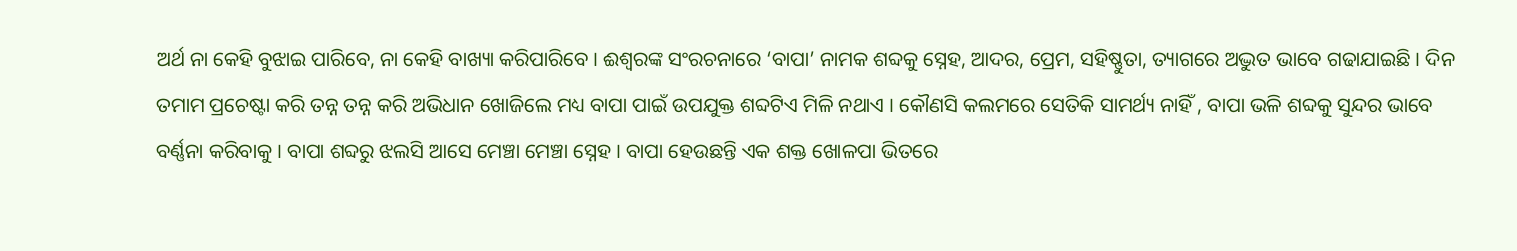ଅର୍ଥ ନା କେହି ବୁଝାଇ ପାରିବେ, ନା କେହି ବାଖ୍ୟା କରିପାରିବେ । ଈଶ୍ବରଙ୍କ ସଂରଚନାରେ ‘ବାପା’ ନାମକ ଶବ୍ଦକୁ ସ୍ନେହ, ଆଦର, ପ୍ରେମ, ସହିଷ୍ଣୁତା, ତ୍ୟାଗରେ ଅଦ୍ଭୁତ ଭାବେ ଗଢାଯାଇଛି । ଦିନ ତମାମ ପ୍ରଚେଷ୍ଟା କରି ତନ୍ନ ତନ୍ନ କରି ଅଭିଧାନ ଖୋଜିଲେ ମଧ୍ୟ ବାପା ପାଇଁ ଉପଯୁକ୍ତ ଶବ୍ଦଟିଏ ମିଳି ନଥାଏ । କୌଣସି କଲମରେ ସେତିକି ସାମର୍ଥ୍ୟ ନାହିଁ , ବାପା ଭଳି ଶବ୍ଦକୁ ସୁନ୍ଦର ଭାବେ ବର୍ଣ୍ଣନା କରିବାକୁ । ବାପା ଶବ୍ଦରୁ ଝଲସି ଆସେ ମେଞ୍ଚା ମେଞ୍ଚା ସ୍ନେହ । ବାପା ହେଉଛନ୍ତି ଏକ ଶକ୍ତ ଖୋଳପା ଭିତରେ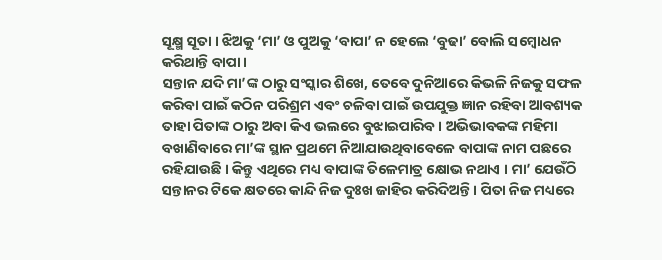ସୂକ୍ଷ୍ମ ସୂତା । ଝିଅକୁ ‘ମା’ ଓ ପୁଅକୁ ‘ବାପା’ ନ ହେଲେ ‘ବୁଢା’ ବୋଲି ସମ୍ବୋଧନ କରିଥାନ୍ତି ବାପା ।
ସନ୍ତାନ ଯଦି ମା’ଙ୍କ ଠାରୁ ସଂସ୍କାର ଶିଖେ, ତେବେ ଦୁନିଆରେ କିଭଳି ନିଜକୁ ସଫଳ କରିବା ପାଇଁ କଠିନ ପରିଶ୍ରମ ଏବଂ ଚଳିବା ପାଇଁ ଉପଯୁକ୍ତ ଜ୍ଞାନ ରହିବା ଆବଶ୍ୟକ ତାହା ପିତାଙ୍କ ଠାରୁ ଅବା କିଏ ଭଲରେ ବୁଝାଇପାରିବ । ଅଭିଭାବକଙ୍କ ମହିମା ବଖାଣିବାରେ ମା’ଙ୍କ ସ୍ଥାନ ପ୍ରଥମେ ନିଆଯାଉଥିବାବେଳେ ବାପାଙ୍କ ନାମ ପଛରେ ରହିଯାଉଛି । କିନ୍ତୁ ଏଥିରେ ମଧ୍ୟ ବାପାଙ୍କ ତିଳେମାତ୍ର କ୍ଷୋଭ ନଥାଏ । ମା’ ଯେଉଁଠି ସନ୍ତାନର ଟିକେ କ୍ଷତରେ କାନ୍ଦି ନିଜ ଦୁଃଖ ଜାହିର କରିଦିଅନ୍ତି । ପିତା ନିଜ ମଧ୍ୟରେ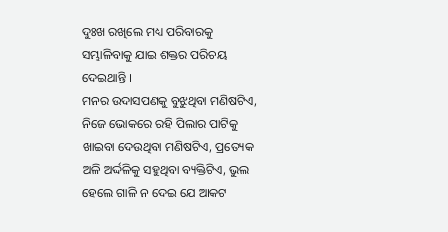ଦୁଃଖ ରଖିଲେ ମଧ୍ୟ ପରିବାରକୁ ସମ୍ଭାଳିବାକୁ ଯାଇ ଶକ୍ତର ପରିଚୟ ଦେଇଥାନ୍ତି ।
ମନର ଉଦାସପଣକୁ ବୁଝୁଥିବା ମଣିଷଟିଏ, ନିଜେ ଭୋକରେ ରହି ପିଲାର ପାଟିକୁ ଖାଇବା ଦେଉଥିବା ମଣିଷଟିଏ, ପ୍ରତ୍ୟେକ ଅଳି ଅର୍ଦ୍ଦଳିକୁ ସହୁଥିବା ବ୍ୟକ୍ତିଟିଏ, ଭୁଲ ହେଲେ ଗାଳି ନ ଦେଇ ଯେ ଆକଟ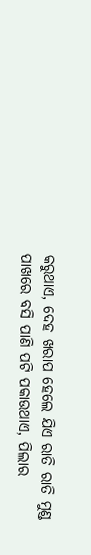କରୁଥାଏ, ଦେହ ଖରାପ ହେଲେ ଯିଏ ରାତି ରାତି ମୁଣ୍ଡ ପାଖରେ ବସି ପାଣି ପଟି ପକାଉଥାଏ, ପିଲାର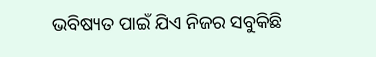ଭବିଷ୍ୟତ ପାଇଁ ଯିଏ ନିଜର ସବୁକିଛି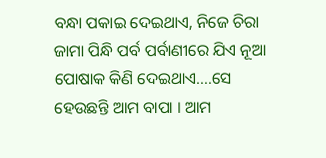ବନ୍ଧା ପକାଇ ଦେଇଥାଏ, ନିଜେ ଚିରା ଜାମା ପିନ୍ଧି ପର୍ବ ପର୍ବାଣୀରେ ଯିଏ ନୂଆ ପୋଷାକ କିଣି ଦେଇଥାଏ….ସେ ହେଉଛନ୍ତି ଆମ ବାପା । ଆମ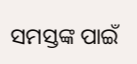ସମସ୍ତଙ୍କ ପାଇଁ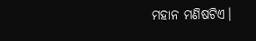ମହାନ ମଣିଷଟିଏ।